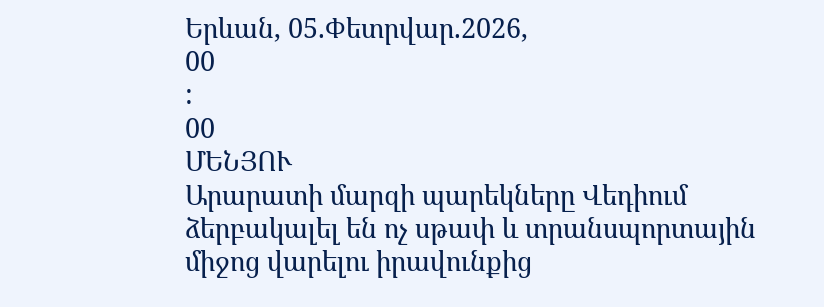Երևան, 05.Փետրվար.2026,
00
:
00
ՄԵՆՅՈՒ
Արարատի մարզի պարեկները Վեդիում ձերբակալել են ոչ սթափ և տրանսպորտային միջոց վարելու իրավունքից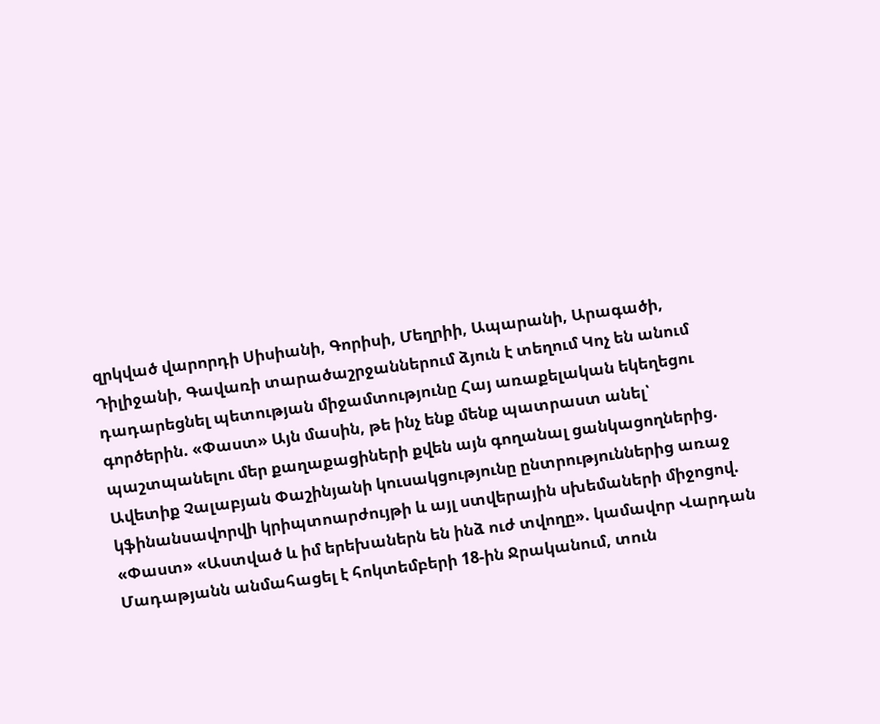զրկված վարորդի Սիսիանի, Գորիսի, Մեղրիի, Ապարանի, Արագածի, Դիլիջանի, Գավառի տարածաշրջաններում ձյուն է տեղում Կոչ են անում դադարեցնել պետության միջամտությունը Հայ առաքելական եկեղեցու գործերին. «Փաստ» Այն մասին, թե ինչ ենք մենք պատրաստ անել՝ պաշտպանելու մեր քաղաքացիների քվեն այն գողանալ ցանկացողներից. Ավետիք Չալաբյան Փաշինյանի կուսակցությունը ընտրություններից առաջ կֆինանսավորվի կրիպտոարժույթի և այլ ստվերային սխեմաների միջոցով. «Փաստ» «Աստված և իմ երեխաներն են ինձ ուժ տվողը». կամավոր Վարդան Մադաթյանն անմահացել է հոկտեմբերի 18-ին Ջրականում, տուն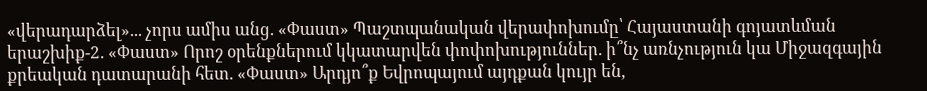«վերադարձել»... չորս ամիս անց. «Փաստ» Պաշտպանական վերափոխումը՝ Հայաստանի գոյատևման երաշխիք-2. «Փաստ» Որոշ օրենքներում կկատարվեն փոփոխություններ. ի՞նչ առնչություն կա Միջազգային քրեական դատարանի հետ. «Փաստ» Արդյո՞ք Եվրոպայում այդքան կույր են,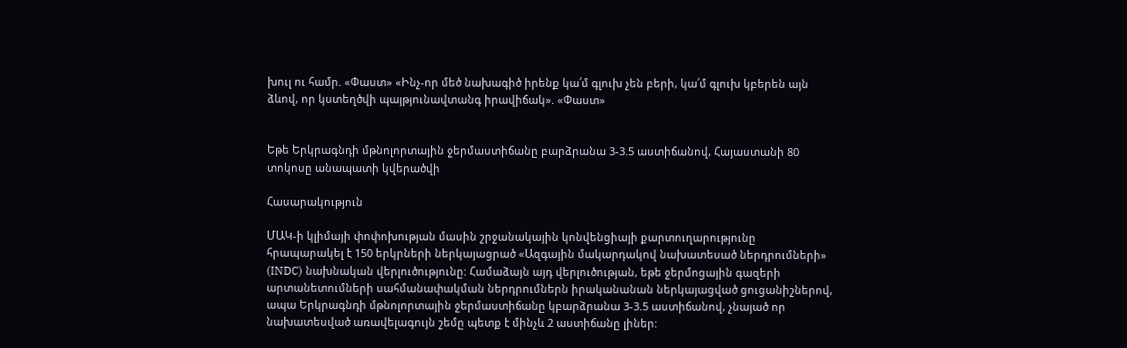խուլ ու համր. «Փաստ» «Ինչ-որ մեծ նախագիծ իրենք կա՛մ գլուխ չեն բերի, կա՛մ գլուխ կբերեն այն ձևով, որ կստեղծվի պայթյունավտանգ իրավիճակ». «Փաստ»


Եթե Երկրագնդի մթնոլորտային ջերմաստիճանը բարձրանա 3-3.5 աստիճանով, Հայաստանի 80 տոկոսը անապատի կվերածվի

Հասարակություն

ՄԱԿ-ի կլիմայի փոփոխության մասին շրջանակային կոնվենցիայի քարտուղարությունը հրապարակել է 150 երկրների ներկայացրած «Ազգային մակարդակով նախատեսած ներդրումների» (INDC) նախնական վերլուծությունը: Համաձայն այդ վերլուծության, եթե ջերմոցային գազերի արտանետումների սահմանափակման ներդրումներն իրականանան ներկայացված ցուցանիշներով, ապա Երկրագնդի մթնոլորտային ջերմաստիճանը կբարձրանա 3-3.5 աստիճանով, չնայած որ նախատեսված առավելագույն շեմը պետք է մինչև 2 աստիճանը լիներ: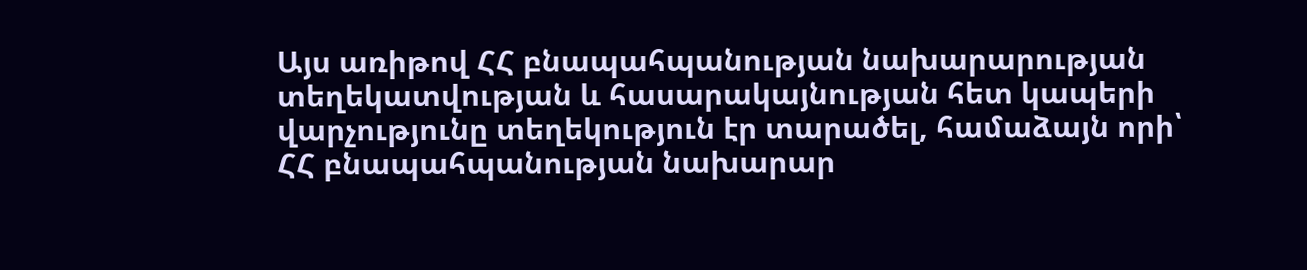Այս առիթով ՀՀ բնապահպանության նախարարության տեղեկատվության և հասարակայնության հետ կապերի վարչությունը տեղեկություն էր տարածել, համաձայն որի՝ ՀՀ բնապահպանության նախարար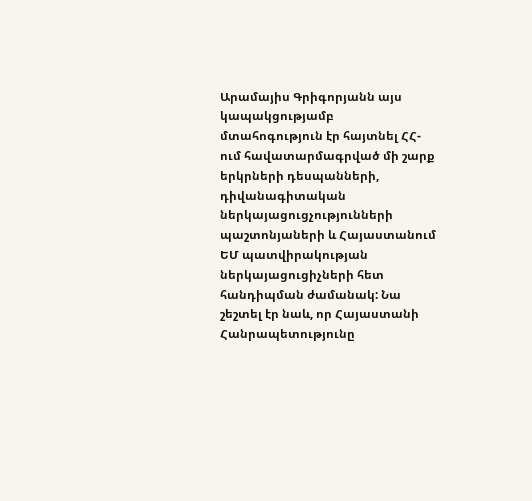Արամայիս Գրիգորյանն այս կապակցությամբ մտահոգություն էր հայտնել ՀՀ-ում հավատարմագրված մի շարք երկրների դեսպանների, դիվանագիտական ներկայացուցչությունների պաշտոնյաների և Հայաստանում ԵՄ պատվիրակության ներկայացուցիչների հետ հանդիպման ժամանակ: Նա շեշտել էր նաև, որ Հայաստանի Հանրապետությունը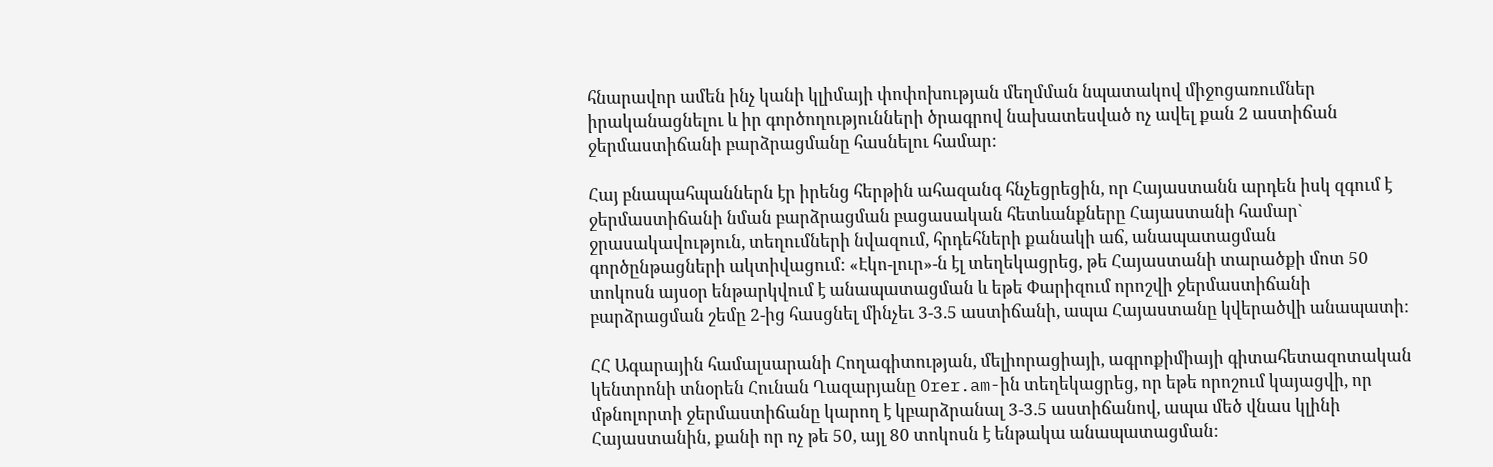հնարավոր ամեն ինչ կանի կլիմայի փոփոխության մեղմման նպատակով միջոցառումներ իրականացնելու և իր գործողությունների ծրագրով նախատեսված ոչ ավել քան 2 աստիճան ջերմաստիճանի բարձրացմանը հասնելու համար:

Հայ բնապահպաններն էր իրենց հերթին ահազանգ հնչեցրեցին, որ Հայաստանն արդեն իսկ զգում է ջերմաստիճանի նման բարձրացման բացասական հետևանքները Հայաստանի համար` ջրասակավություն, տեղումների նվազում, հրդեհների քանակի աճ, անապատացման գործընթացների ակտիվացում: «Էկո-լուր»-ն էլ տեղեկացրեց, թե Հայաստանի տարածքի մոտ 50 տոկոսն այսօր ենթարկվում է անապատացման և եթե Փարիզում որոշվի ջերմաստիճանի բարձրացման շեմը 2-ից հասցնել մինչեւ 3-3.5 աստիճանի, ապա Հայաստանը կվերածվի անապատի:

ՀՀ Ագարային համալսարանի Հողագիտության, մելիորացիայի, ագրոքիմիայի գիտահետազոտական կենտրոնի տնօրեն Հունան Ղազարյանը Orer.am-ին տեղեկացրեց, որ եթե որոշում կայացվի, որ մթնոլորտի ջերմաստիճանը կարող է կբարձրանալ 3-3.5 աստիճանով, ապա մեծ վնաս կլինի Հայաստանին, քանի որ ոչ թե 50, այլ 80 տոկոսն է ենթակա անապատացման: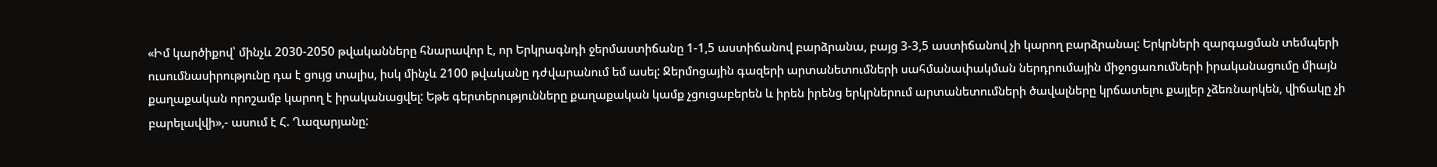«Իմ կարծիքով՝ մինչև 2030-2050 թվականները հնարավոր է, որ Երկրագնդի ջերմաստիճանը 1-1,5 աստիճանով բարձրանա, բայց 3-3,5 աստիճանով չի կարող բարձրանալ: Երկրների զարգացման տեմպերի ուսումնասիրությունը դա է ցույց տալիս, իսկ մինչև 2100 թվականը դժվարանում եմ ասել: Ջերմոցային գազերի արտանետումների սահմանափակման ներդրումային միջոցառումների իրականացումը միայն քաղաքական որոշամբ կարող է իրականացվել: Եթե գերտերությունները քաղաքական կամք չցուցաբերեն և իրեն իրենց երկրներում արտանետումների ծավալները կրճատելու քայլեր չձեռնարկեն, վիճակը չի բարելավվի»,- ասում է Հ. Ղազարյանը: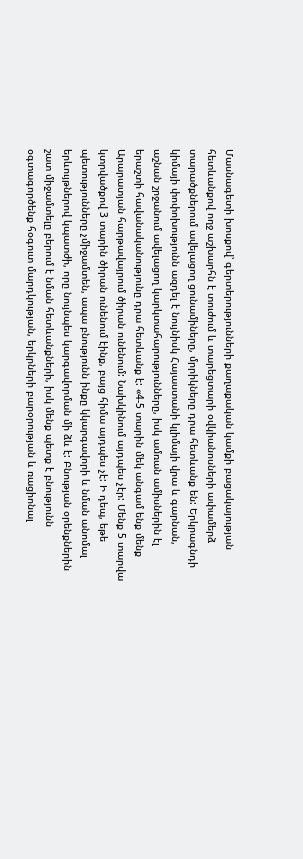Մասնագետի խոսքով՝ գերտերությունների քաղաքական կամքի բացակայության հետևանքով ողջ աշխարհն է տուժում և տարեցտարի օվկիանոսների ափամերձ տարածքներում ավելացող ցունամիները, մրրիկները դրա հետևանք են: Երկրագնդի կիմայի փոփոխությունն ազդել է նույնիսկ Հայաստանի կլիմայի վրա և գարնան, աշնան շրջանում ավելացող կարկտահարությունները, իսկ ամռան ամիսներին էլ երաշտի հավանականությունը դրա հետևանք է: «4-5 տարին մեկ անգամ ենք մենք Արարատյան հարթավայրում ծիրան ունենում: Նախկինում այդպես չէր: Մենք 5 տարվա կտրվածքով 3 տարին ծիրան ունենում էինք, բայց հիմա այդպես չէ: Ի դեպ, եթե պետությունները չմիջամտեն, ապա բնությունն ինքը կկարգավորի և նման անոմալ երևույթներով կպատժի, որը նույնպես կարգավորման մի ձև է: Բնության օրենքներին շատ միջամտելը բերում է նման հետևանքների, իսկ մենք պետք է բնությունն օգտագործենք հօգուտ մարդկության, երկրների բարօրության և ռացիոնալ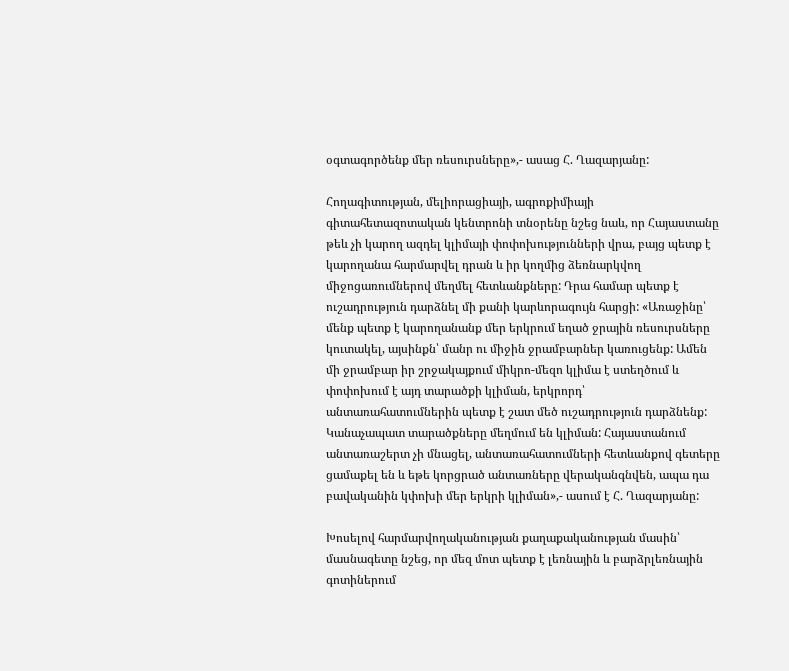օգտագործենք մեր ռեսուրսները»,- ասաց Հ. Ղազարյանը:

Հողագիտության, մելիորացիայի, ագրոքիմիայի գիտահետազոտական կենտրոնի տնօրենը նշեց նաև, որ Հայաստանը թեև չի կարող ազդել կլիմայի փոփոխությունների վրա, բայց պետք է կարողանա հարմարվել դրան և իր կողմից ձեռնարկվող միջոցառումներով մեղմել հետևանքները: Դրա համար պետք է ուշադրություն դարձնել մի քանի կարևորագույն հարցի: «Առաջինը՝ մենք պետք է կարողանանք մեր երկրում եղած ջրային ռեսուրսները կուտակել, այսինքն՝ մանր ու միջին ջրամբարներ կառուցենք: Ամեն մի ջրամբար իր շրջակայքում միկրո-մեզո կլիմա է ստեղծում և փոփոխում է այդ տարածքի կլիման, երկրորդ՝ անտառահատումներին պետք է շատ մեծ ուշադրություն դարձնենք: Կանաչապատ տարածքները մեղմում են կլիման: Հայաստանում անտառաշերտ չի մնացել, անտառահատումների հետևանքով գետերը ցամաքել են և եթե կորցրած անտառները վերականգնվեն, ապա դա բավականին կփոխի մեր երկրի կլիման»,- ասում է Հ. Ղազարյանը:

Խոսելով հարմարվողականության քաղաքականության մասին՝ մասնագետը նշեց, որ մեզ մոտ պետք է լեռնային և բարձրլեռնային գոտիներում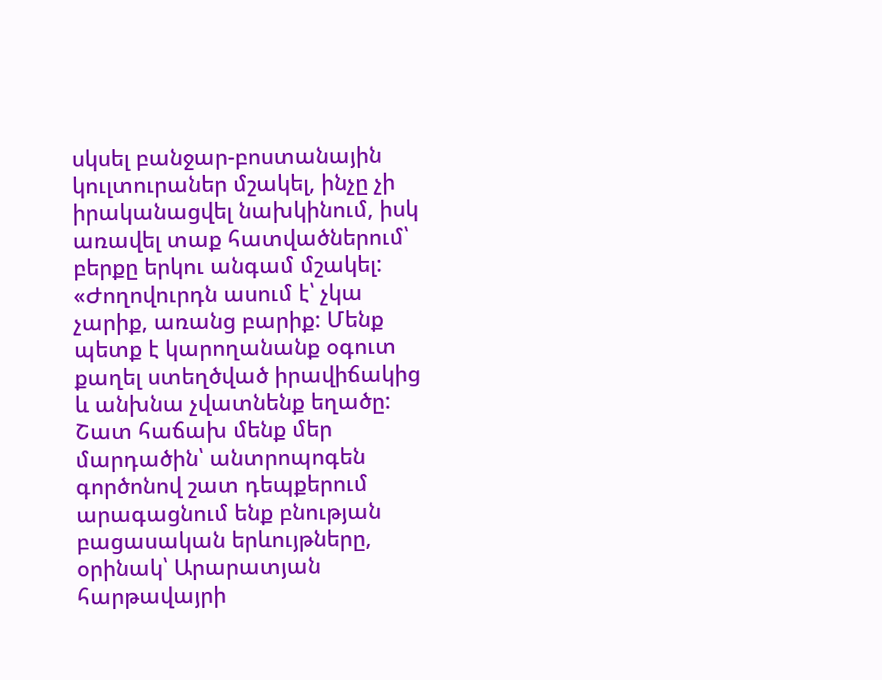սկսել բանջար-բոստանային կուլտուրաներ մշակել, ինչը չի իրականացվել նախկինում, իսկ առավել տաք հատվածներում՝ բերքը երկու անգամ մշակել: «Ժողովուրդն ասում է՝ չկա չարիք, առանց բարիք: Մենք պետք է կարողանանք օգուտ քաղել ստեղծված իրավիճակից և անխնա չվատնենք եղածը: Շատ հաճախ մենք մեր մարդածին՝ անտրոպոգեն գործոնով շատ դեպքերում արագացնում ենք բնության բացասական երևույթները, օրինակ՝ Արարատյան հարթավայրի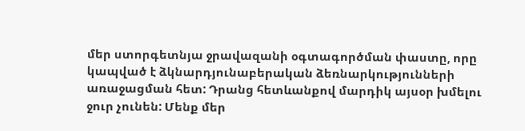մեր ստորգետնյա ջրավազանի օգտագործման փաստը, որը կապված է ձկնարդյունաբերական ձեռնարկությունների առաջացման հետ: Դրանց հետևանքով մարդիկ այսօր խմելու ջուր չունեն: Մենք մեր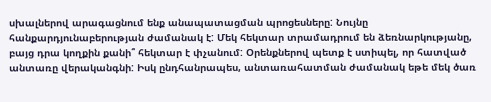սխալներով արագացնում ենք անապատացման պրոցեսները: Նույնը հանքարդյունաբերության ժամանակ է: Մեկ հեկտար տրամադրում են ձեռնարկությանը, բայց դրա կողքին քանի՞ հեկտար է փչանում: Օրենքներով պետք է ստիպել, որ հատված անտառը վերականգնի: Իսկ ընդհանրապես, անտառահատման ժամանակ եթե մեկ ծառ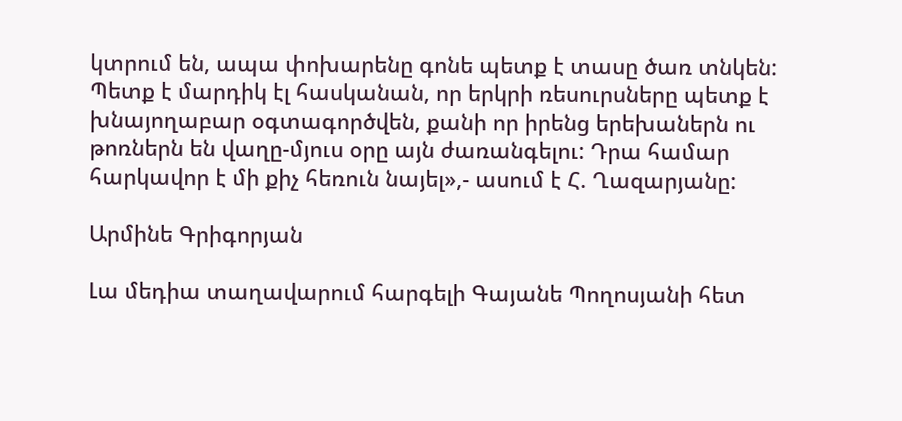կտրում են, ապա փոխարենը գոնե պետք է տասը ծառ տնկեն: Պետք է մարդիկ էլ հասկանան, որ երկրի ռեսուրսները պետք է խնայողաբար օգտագործվեն, քանի որ իրենց երեխաներն ու թոռներն են վաղը-մյուս օրը այն ժառանգելու: Դրա համար հարկավոր է մի քիչ հեռուն նայել»,- ասում է Հ. Ղազարյանը:

Արմինե Գրիգորյան

Լա մեդիա տաղավարում հարգելի Գայանե Պողոսյանի հետ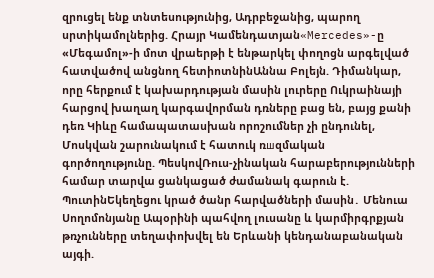զրուցել ենք տնտեսությունից, Ադրբեջանից, պարող սրտիկամոլներից. Հրայր Կամենդատյան«Mercedes»-ը «Մեգամոլ»-ի մոտ վրաերթի է ենթարկել փողոցն արգելված հատվածով անցնող հետիոտնինԱննա Բոլեյն. Դիմանկար, որը հերքում է կախարդության մասին լուրերը Ուկրաինայի հարցով խաղաղ կարգավորման դռները բաց են, բայց քանի դեռ Կիևը համապատասխան որոշումներ չի ընդունել, Մոսկվան շարունակում է հատուկ ռшզմական գործողությունը. ՊեսկովՌուս-չինական հարաբերությունների համար տարվա ցանկացած ժամանակ գարուն է. ՊուտինԵկեղեցու կրած ծանր հարվածների մասին․ Մենուա Սողոմոնյանը Ապօրինի պահվող լուսանը և կարմիրգրքյան թռչունները տեղափոխվել են Երևանի կենդանաբանական այգի.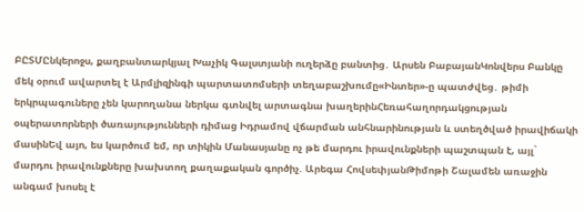ԲԸՏՄԸնկերոջս, քաղբանտարկյալ Խաչիկ Գալստյանի ուղերձը բանտից․ Արսեն ԲաբայանԿոնվերս Բանկը մեկ օրում ավարտել է Արմլիզինգի պարտատոմսերի տեղաբաշխումը«Ինտեր»-ը պատժվեց․ թիմի երկրպագուները չեն կարողանա ներկա գտնվել արտագնա խաղերինՀեռահաղորդակցության օպերատորների ծառայությունների դիմաց Իդրամով վճարման անհնարինության և ստեղծված իրավիճակի մասինԵվ այո, ես կարծում եմ, որ տիկին Մանասյանը ոչ թե մարդու իրավունքների պաշտպան է, այլ` մարդու իրավունքները խախտող քաղաքական գործիչ. Արեգա ՀովսեփյանԹիմոթի Շալամեն առաջին անգամ խոսել է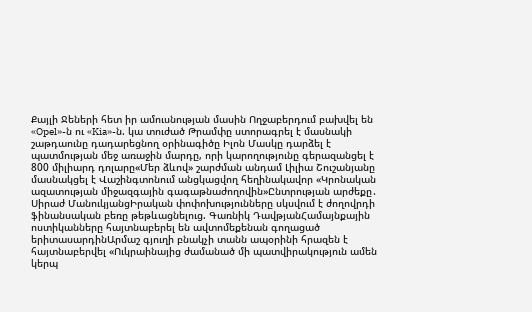Քայլի Ջեների հետ իր ամուսնության մասին Ողջաբերդում բախվել են «Opel»-ն ու «Kia»-ն. կա տուժած Թրամփը ստորագրել է մասնակի շաթդաունը դադարեցնող օրինագիծը Իլոն Մասկը դարձել է պատմության մեջ առաջին մարդը, որի կարողությունը գերազանցել է 800 միլիարդ դոլարը«Մեր ձևով» շարժման անդամ Լիլիա Շուշանյանը մասնակցել է Վաշինգտոնում անցկացվող հեղինակավոր «Կրոնական ազատության միջազգային գագաթնաժողովին»Ընտրության արժեքը․ Սիրաժ ՄանուկյանցԻրական փոփոխությունները սկսվում է ժողովրդի ֆինանսական բեռը թեթևացնելուց. Գառնիկ ԴավթյանՀամայնքային ոստիկանները հայտնաբերել են ավտոմեքենան գողացած երիտասարդինԱրմաշ գյուղի բնակչի տանն ապօրինի հրազեն է հայտնաբերվել «Ուկրաինայից ժամանած մի պատվիրակություն ամեն կերպ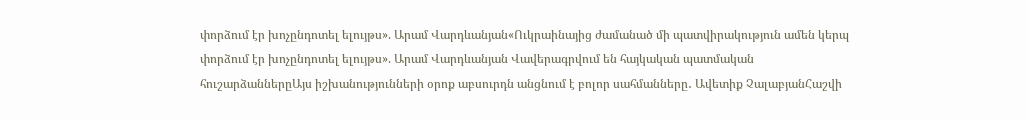փորձում էր խոչընդոտել ելույթս». Արամ Վարդևանյան«Ուկրաինայից ժամանած մի պատվիրակություն ամեն կերպ փորձում էր խոչընդոտել ելույթս». Արամ Վարդևանյան Վավերագրվում են հայկական պատմական հուշարձաններըԱյս իշխանությունների օրոք աբսուրդն անցնում է բոլոր սահմանները․ Ավետիք ՉալաբյանՀաշվի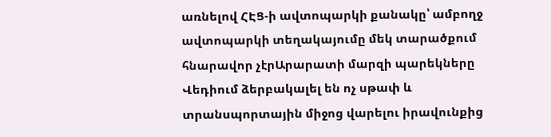առնելով ՀԷՑ-ի ավտոպարկի քանակը՝ ամբողջ ավտոպարկի տեղակայումը մեկ տարածքում հնարավոր չէրԱրարատի մարզի պարեկները Վեդիում ձերբակալել են ոչ սթափ և տրանսպորտային միջոց վարելու իրավունքից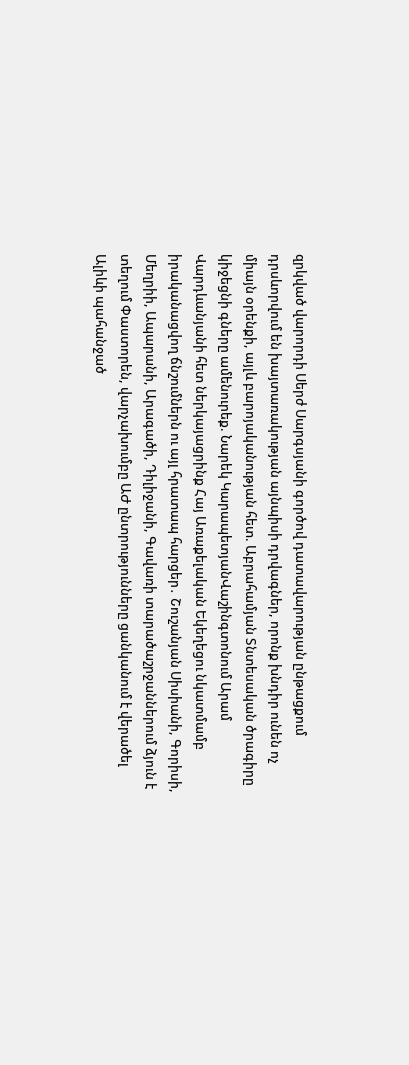զրկված վարորդի Սերժ Սարգսյանի գործով դատավարության ընթացքում դրսևորվում են խայտառակության այնպիսի դրվագներ, որոնք խնդիր ունեն ոչ միայն օրենքի, այլև բարոյականության հետ. Աբրահամյան Տնտեսական ծրագիրը կիջեցնի գները ամենուրեք. Նարեկ ԿարապետյանՎաշինգտոնում Արամ Վարդևանյանի հետ ներկայացրինք Հայ Առաքելական Եկեղեցու նկատմամբ իրականացվող ճնշումներն ու այլ հրատապ հարցեր․ Շուշանյան Սիսիանի, Գորիսի, Մեղրիի, Ապարանի, Արագածի, Դիլիջանի, Գավառի տարածաշրջաններում ձյուն է տեղում Փաստորեն, վարչախումբը ԱԺ ընտրությունները ցանկանում է վերածել Ալիևի պահանջած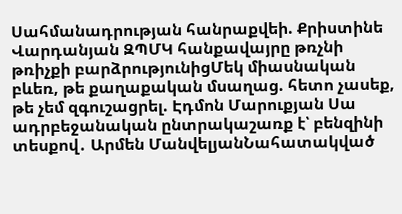Սահմանադրության հանրաքվեի. Քրիստինե Վարդանյան ԶՊՄԿ հանքավայրը թռչնի թռիչքի բարձրությունիցՄեկ միասնական բևեռ, թե քաղաքական մսաղաց. հետո չասեք, թե չեմ զգուշացրել. Էդմոն Մարուքյան Սա ադրբեջանական ընտրակաշառք է՝ բենզինի տեսքով․ Արմեն ՄանվելյանՆահատակված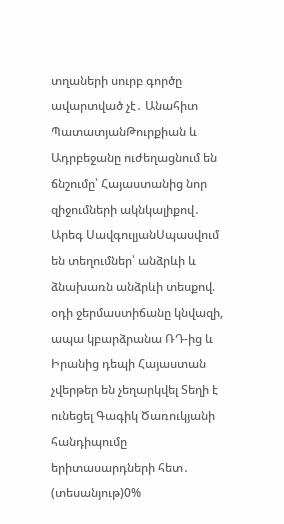տղաների սուրբ գործը ավարտված չէ․ Անահիտ ՊատատյանԹուրքիան և Ադրբեջանը ուժեղացնում են ճնշումը՝ Հայաստանից նոր զիջումների ակնկալիքով․ Արեգ ՍավգուլյանՍպասվում են տեղումներ՝ անձրևի և ձնախառն անձրևի տեսքով. օդի ջերմաստիճանը կնվազի, ապա կբարձրանա ՌԴ-ից և Իրանից դեպի Հայաստան չվերթեր են չեղարկվել Տեղի է ունեցել Գագիկ Ծառուկյանի հանդիպումը երիտասարդների հետ․ (տեսանյութ)0%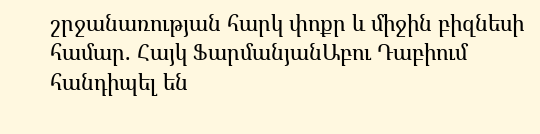շրջանառության հարկ փոքր և միջին բիզնեսի համար. Հայկ ՖարմանյանԱբու Դաբիում հանդիպել են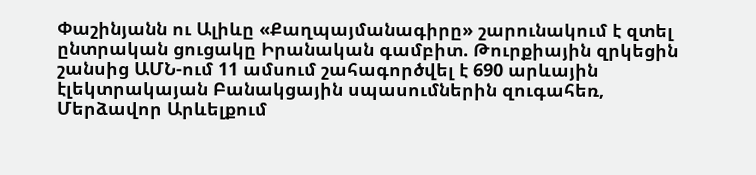Փաշինյանն ու Ալիևը «Քաղպայմանագիրը» շարունակում է զտել ընտրական ցուցակը Իրանական գամբիտ. Թուրքիային զրկեցին շանսից ԱՄՆ-ում 11 ամսում շահագործվել է 690 արևային էլեկտրակայան Բանակցային սպասումներին զուգահեռ, Մերձավոր Արևելքում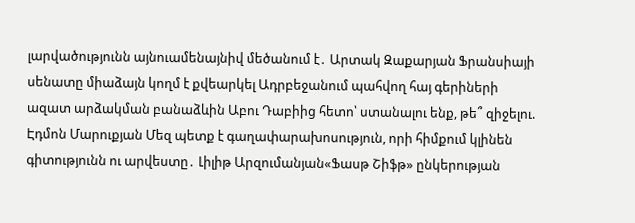լարվածությունն այնուամենայնիվ մեծանում է․ Արտակ Զաքարյան Ֆրանսիայի սենատը միաձայն կողմ է քվեարկել Ադրբեջանում պահվող հայ գերիների ազատ արձակման բանաձևին Աբու Դաբիից հետո՝ ստանալու ենք, թե՞ զիջելու. Էդմոն Մարուքյան Մեզ պետք է գաղափարախոսություն, որի հիմքում կլինեն գիտությունն ու արվեստը․ Լիլիթ Արզումանյան«Ֆասթ Շիֆթ» ընկերության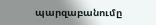պարզաբանումը